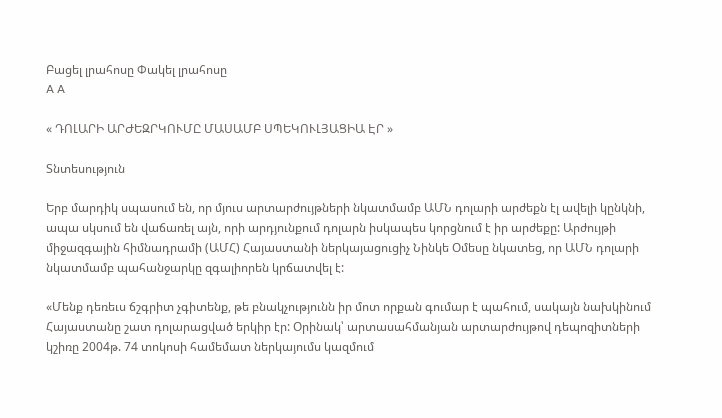Բացել լրահոսը Փակել լրահոսը
A A

« ԴՈԼԱՐԻ ԱՐԺԵԶՐԿՈՒՄԸ ՄԱՍԱՄԲ ՍՊԵԿՈՒԼՅԱՑԻԱ ԷՐ »

Տնտեսություն

Երբ մարդիկ սպասում են, որ մյուս արտարժույթների նկատմամբ ԱՄՆ դոլարի արժեքն էլ ավելի կընկնի, ապա սկսում են վաճառել այն, որի արդյունքում դոլարն իսկապես կորցնում է իր արժեքը: Արժույթի միջազգային հիմնադրամի (ԱՄՀ) Հայաստանի ներկայացուցիչ Նինկե Օմեսը նկատեց, որ ԱՄՆ դոլարի նկատմամբ պահանջարկը զգալիորեն կրճատվել է:

«Մենք դեռեւս ճշգրիտ չգիտենք, թե բնակչությունն իր մոտ որքան գումար է պահում, սակայն նախկինում Հայաստանը շատ դոլարացված երկիր էր: Օրինակ՝ արտասահմանյան արտարժույթով դեպոզիտների կշիռը 2004թ. 74 տոկոսի համեմատ ներկայումս կազմում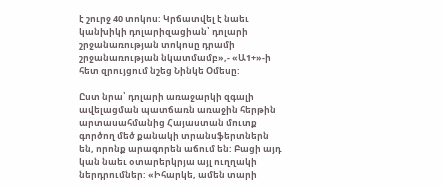է շուրջ 40 տոկոս: Կրճատվել է նաեւ կանխիկի դոլարիզացիան՝ դոլարի շրջանառության տոկոսը դրամի շրջանառության նկատմամբ»,- «Ա1+»-ի հետ զրույցում նշեց Նինկե Օմեսը:

Ըստ նրա՝ դոլարի առաջարկի զգալի ավելացման պատճառն առաջին հերթին արտասահմանից Հայաստան մուտք գործող մեծ քանակի տրանսֆերտներն են, որոնք արագորեն աճում են: Բացի այդ կան նաեւ օտարերկրյա այլ ուղղակի ներդրումներ: «Իհարկե, ամեն տարի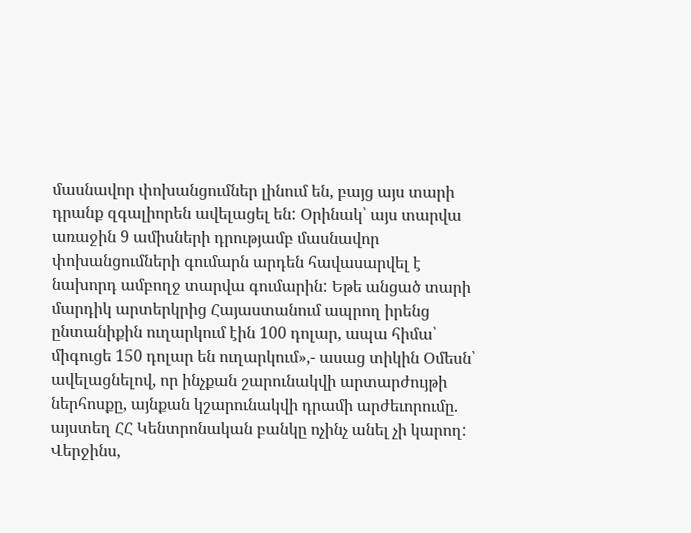մասնավոր փոխանցումներ լինում են, բայց այս տարի դրանք զգալիորեն ավելացել են: Օրինակ՝ այս տարվա առաջին 9 ամիսների դրությամբ մասնավոր փոխանցումների գումարն արդեն հավասարվել է նախորդ ամբողջ տարվա գումարին: Եթե անցած տարի մարդիկ արտերկրից Հայաստանում ապրող իրենց ընտանիքին ուղարկում էին 100 դոլար, ապա հիմա՝ միգուցե 150 դոլար են ուղարկում»,- ասաց տիկին Օմեսն՝ ավելացնելով, որ ինչքան շարունակվի արտարժույթի ներհոսքը, այնքան կշարունակվի դրամի արժեւորումը. այստեղ ՀՀ Կենտրոնական բանկը ոչինչ անել չի կարող: Վերջինս,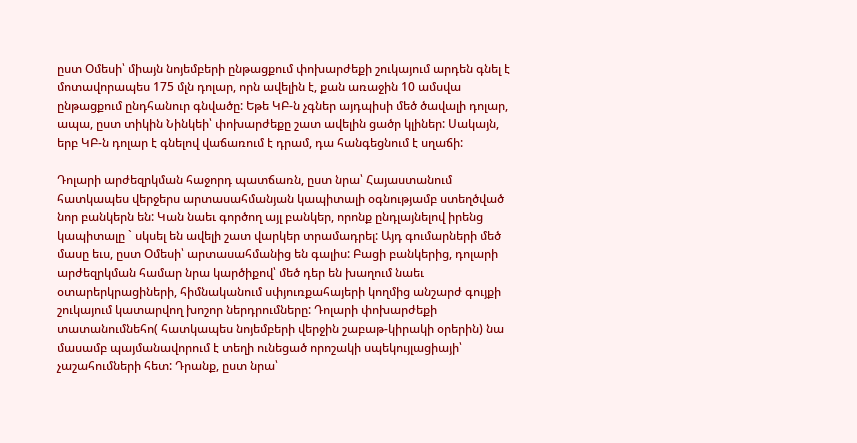ըստ Օմեսի՝ միայն նոյեմբերի ընթացքում փոխարժեքի շուկայում արդեն գնել է մոտավորապես 175 մլն դոլար, որն ավելին է, քան առաջին 10 ամսվա ընթացքում ընդհանուր գնվածը: Եթե ԿԲ-ն չգներ այդպիսի մեծ ծավալի դոլար, ապա, ըստ տիկին Նինկեի՝ փոխարժեքը շատ ավելին ցածր կլիներ: Սակայն, երբ ԿԲ-ն դոլար է գնելով վաճառում է դրամ, դա հանգեցնում է սղաճի:

Դոլարի արժեզրկման հաջորդ պատճառն, ըստ նրա՝ Հայաստանում հատկապես վերջերս արտասահմանյան կապիտալի օգնությամբ ստեղծված նոր բանկերն են: Կան նաեւ գործող այլ բանկեր, որոնք ընդլայնելով իրենց կապիտալը ` սկսել են ավելի շատ վարկեր տրամադրել: Այդ գումարների մեծ մասը եւս, ըստ Օմեսի՝ արտասահմանից են գալիս: Բացի բանկերից, դոլարի արժեզրկման համար նրա կարծիքով՝ մեծ դեր են խաղում նաեւ օտարերկրացիների, հիմնականում սփյուռքահայերի կողմից անշարժ գույքի շուկայում կատարվող խոշոր ներդրումները: Դոլարի փոխարժեքի տատանումնեհո( հատկապես նոյեմբերի վերջին շաբաթ-կիրակի օրերին) նա մասամբ պայմանավորում է տեղի ունեցած որոշակի սպեկույլացիայի՝ չաշահումների հետ: Դրանք, ըստ նրա՝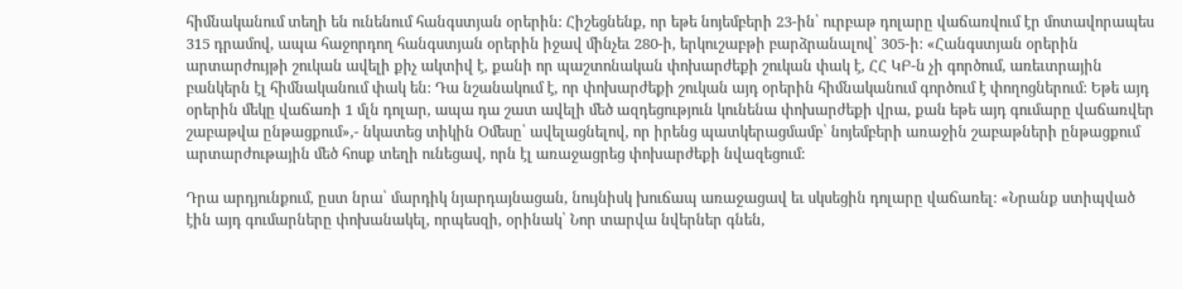հիմնականում տեղի են ունենում հանգստյան օրերին: Հիշեցնենք, որ եթե նոյեմբերի 23-ին՝ ուրբաթ դոլարը վաճառվում էր մոտավորապես 315 դրամով, ապա հաջորդող հանգստյան օրերին իջավ մինչեւ 280-ի, երկուշաբթի բարձրանալով՝ 305-ի: «Հանգստյան օրերին արտարժույթի շուկան ավելի քիչ ակտիվ է, քանի որ պաշտոնական փոխարժեքի շուկան փակ է, ՀՀ ԿԲ-ն չի գործում, առեւտրային բանկերն էլ հիմնականում փակ են: Դա նշանակում է, որ փոխարժեքի շուկան այդ օրերին հիմնականում գործում է փողոցներում: Եթե այդ օրերին մեկը վաճառի 1 մլն դոլար, ապա դա շատ ավելի մեծ ազդեցություն կունենա փոխարժեքի վրա, քան եթե այդ գումարը վաճառվեր շաբաթվա ընթացքում»,- նկատեց տիկին Օմեսը՝ ավելացնելով, որ իրենց պատկերացմամբ՝ նոյեմբերի առաջին շաբաթների ընթացքում արտարժութային մեծ հոսք տեղի ունեցավ, որն էլ առաջացրեց փոխարժեքի նվազեցում:

Դրա արդյունքում, ըստ նրա՝ մարդիկ նյարդայնացան, նույնիսկ խուճապ առաջացավ եւ սկսեցին դոլարը վաճառել: «Նրանք ստիպված էին այդ գումարները փոխանակել, որպեսզի, օրինակ՝ Նոր տարվա նվերներ գնեն,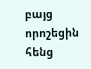բայց որոշեցին հենց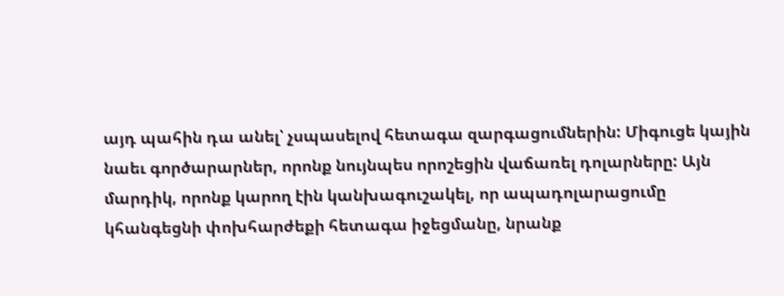այդ պահին դա անել՝ չսպասելով հետագա զարգացումներին: Միգուցե կային նաեւ գործարարներ, որոնք նույնպես որոշեցին վաճառել դոլարները: Այն մարդիկ, որոնք կարող էին կանխագուշակել, որ ապադոլարացումը կհանգեցնի փոխհարժեքի հետագա իջեցմանը, նրանք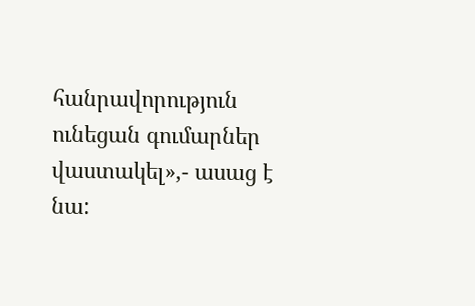հանրավորություն ունեցան գումարներ վաստակել»,- ասաց է նա: